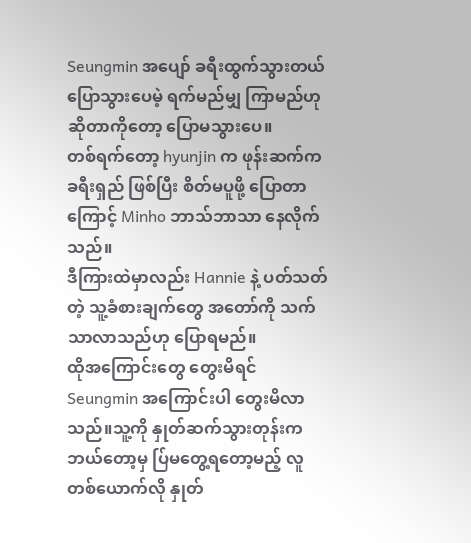Seungmin အပျော် ခရီးထွက်သွားတယ် ပြောသွားပေမဲ့ ရက်မည်မျှ ကြာမည်ဟုဆိုတာကိုတော့ ပြောမသွားပေ။
တစ်ရက်တော့ hyunjin က ဖုန်းဆက်က ခရီးရှည် ဖြစ်ပြီး စိတ်မပူဖို့ ပြောတာကြောင့် Minho ဘာသ်ဘာသာ နေလိုက်သည်။
ဒီကြားထဲမှာလည်း Hannie နဲ့ ပတ်သတ်တဲ့ သူ့ခံစားချက်တွေ အတော်ကို သက်သာလာသည်ဟု ပြောရမည်။
ထိုအကြောင်းတွေ တွေးမိရင်
Seungmin အကြောင်းပါ တွေးမိလာသည်။သူ့ကို နှုတ်ဆက်သွားတုန်းက ဘယ်တော့မှ ပ်ြမတွေ့ရတော့မည့် လူတစ်ယောက်လို နှုတ်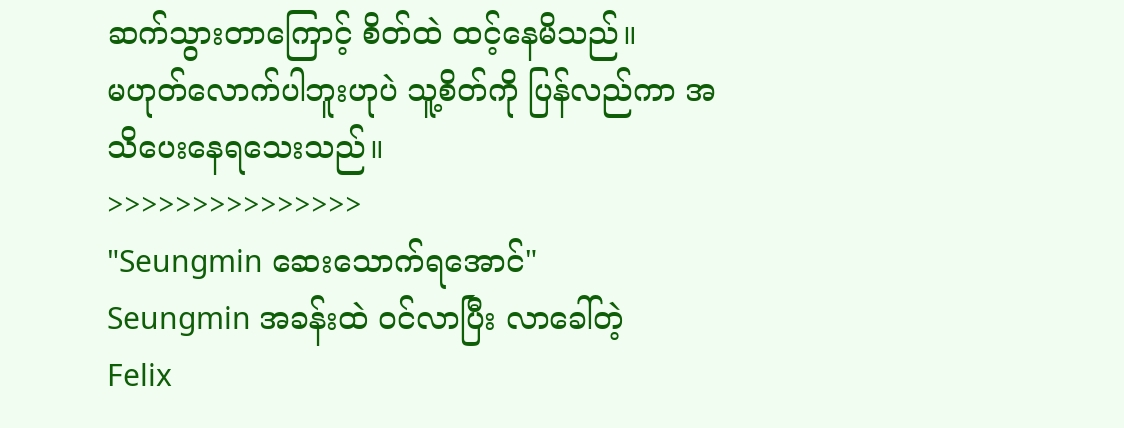ဆက်သွားတာကြောင့် စိတ်ထဲ ထင့်နေမိသည်။
မဟုတ်လောက်ပါဘူးဟုပဲ သူ့စိတ်ကို ပြန်လည်ကာ အသိပေးနေရသေးသည်။
>>>>>>>>>>>>>>>
"Seungmin ဆေးသောက်ရအောင်"
Seungmin အခန်းထဲ ဝင်လာပြီး လာခေါ်တဲ့
Felix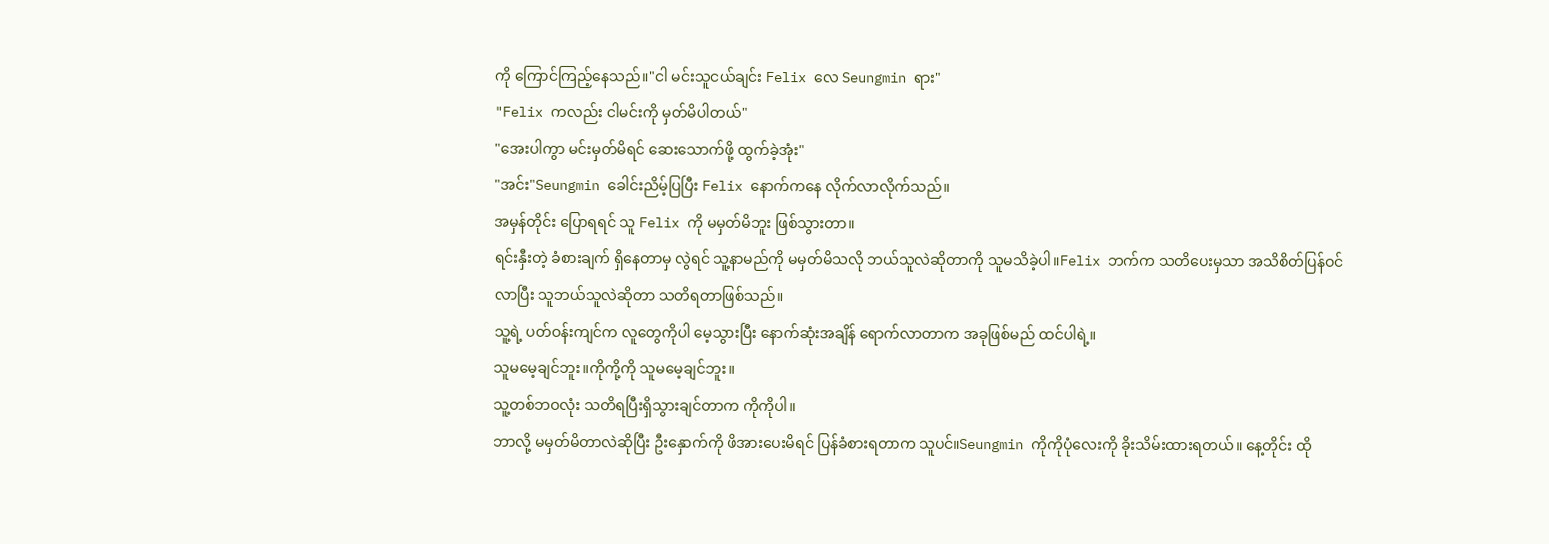ကို ကြောင်ကြည့်နေသည်။"ငါ မင်းသူငယ်ချင်း Felix လေ Seungmin ရား"
"Felix ကလည်း ငါမင်းကို မှတ်မိပါတယ်"
"အေးပါကွာ မင်းမှတ်မိရင် ဆေးသောက်ဖို့ ထွက်ခဲ့အုံး"
"အင်း"Seungmin ခေါင်းညိမ့်ပြပြီး Felix နောက်ကနေ လိုက်လာလိုက်သည်။
အမှန်တိုင်း ပြောရရင် သူ Felix ကို မမှတ်မိဘူး ဖြစ်သွားတာ။
ရင်းနှီးတဲ့ ခံစားချက် ရှိနေတာမှ လွဲရင် သူ့နာမည်ကို မမှတ်မိသလို ဘယ်သူလဲဆိုတာကို သူမသိခဲ့ပါ။Felix ဘက်က သတိပေးမှသာ အသိစိတ်ပြန်ဝင်လာပြီး သူဘယ်သူလဲဆိုတာ သတိရတာဖြစ်သည်။
သူ့ရဲ့ ပတ်ဝန်းကျင်က လူတွေကိုပါ မေ့သွားပြီး နောက်ဆုံးအချိန် ရောက်လာတာက အခုဖြစ်မည် ထင်ပါရဲ့။
သူမမေ့ချင်ဘူး။ကိုကို့ကို သူမမေ့ချင်ဘူး။
သူ့တစ်ဘဝလုံး သတိရပြီးရှိသွားချင်တာက ကိုကိုပါ။
ဘာလို့ မမှတ်မိတာလဲဆိုပြီး ဦးနှောက်ကို ဖိအားပေးမိရင် ပြန်ခံစားရတာက သူပင်။Seungmin ကိုကိုပုံလေးကို ခိုးသိမ်းထားရတယ်။ နေ့တိုင်း ထို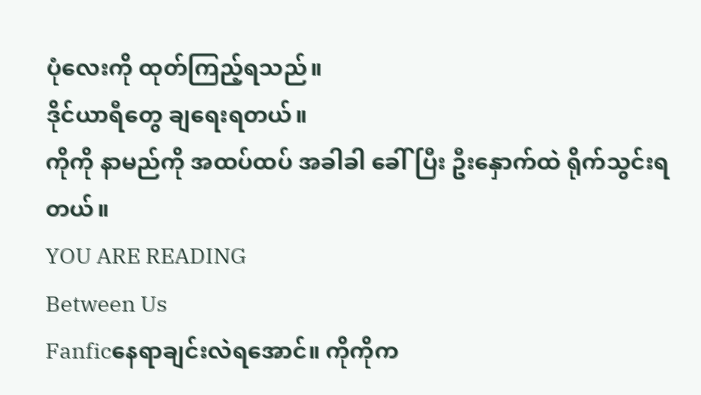ပုံလေးကို ထုတ်ကြည့်ရသည်။
ဒိုင်ယာရီတွေ ချရေးရတယ်။
ကိုကို နာမည်ကို အထပ်ထပ် အခါခါ ခေါ်ပြီး ဦးနှောက်ထဲ ရိုက်သွင်းရတယ်။
YOU ARE READING
Between Us
Fanficနေရာချင်းလဲရအောင်။ ကိုကိုက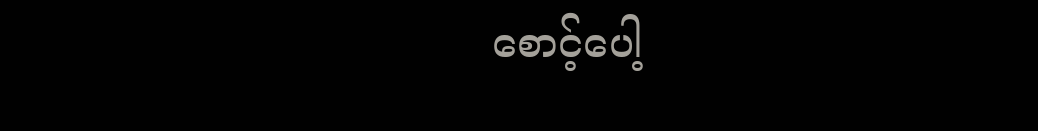စောင့်ပေါ့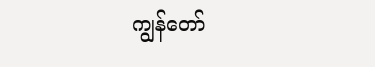ကျွန်တော်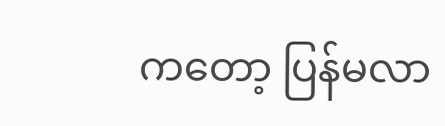ကတော့ ပြန်မလာ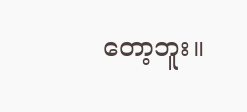တော့ဘူး။